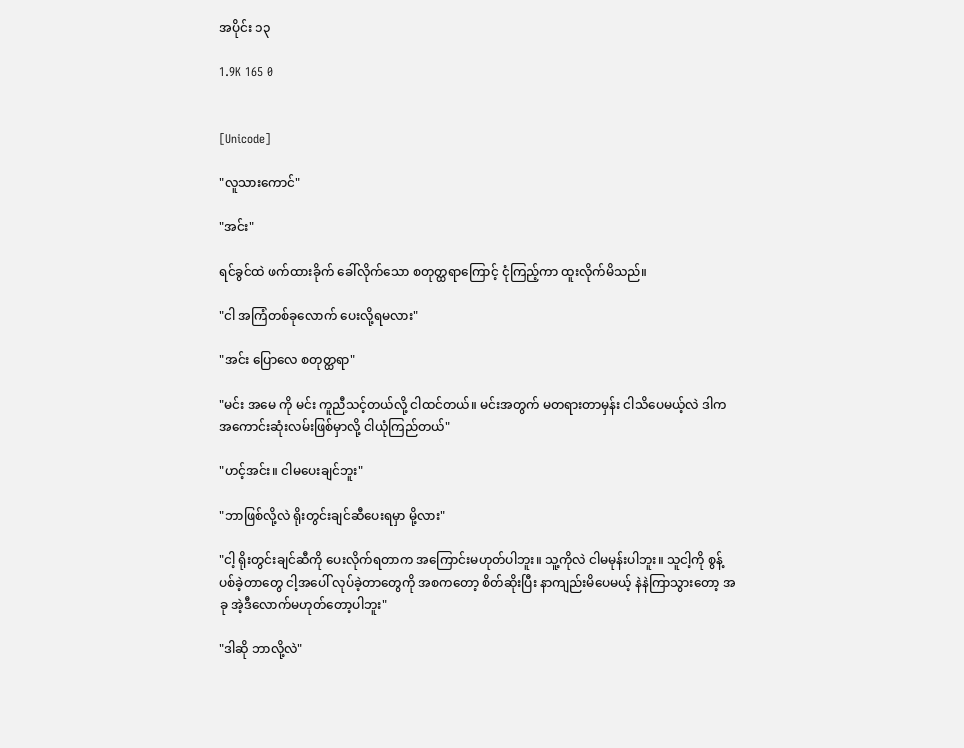အပိုင်း ၁၃

1.9K 165 0


[Unicode]

"လူသားကောင်"

"အင်း"

ရင်ခွင်ထဲ ဖက်ထားခိုက် ခေါ်လိုက်သော စတုတ္ထရာကြောင့် ငုံကြည့်ကာ ထူးလိုက်မိသည်။

"ငါ အကြံတစ်ခုလောက် ပေးလို့ရမလား"

"အင်း ပြောလေ စတုတ္ထရာ"

"မင်း အမေ ကို မင်း ကူညီသင့်တယ်လို့ ငါထင်တယ်။ မင်းအတွက် မတရားတာမှန်း ငါသိပေမယ့်လဲ ဒါက အကောင်းဆုံးလမ်းဖြစ်မှာလို့ ငါယုံကြည်တယ်"

"ဟင့်အင်း။ ငါမပေးချင်ဘူး"

"ဘာဖြစ်လို့လဲ ရိုးတွင်းချင်ဆီပေးရမှာ မို့လား"

"ငါ့ ရိုးတွင်းချင်ဆီကို ပေးလိုက်ရတာက အကြောင်းမဟုတ်ပါဘူး။ သူ့ကိုလဲ ငါမမုန်းပါဘူး။ သူငါ့ကို စွန့်ပစ်ခဲ့တာတွေ ငါ့အပေါ် လုပ်ခဲ့တာတွေကို အစကတော့ စိတ်ဆိုးပြီး နာကျည်းမိပေမယ့် နဲနဲကြာသွားတော့ အခု အဲ့ဒီလောက်မဟုတ်တော့ပါဘူး"

"ဒါဆို ဘာလို့လဲ"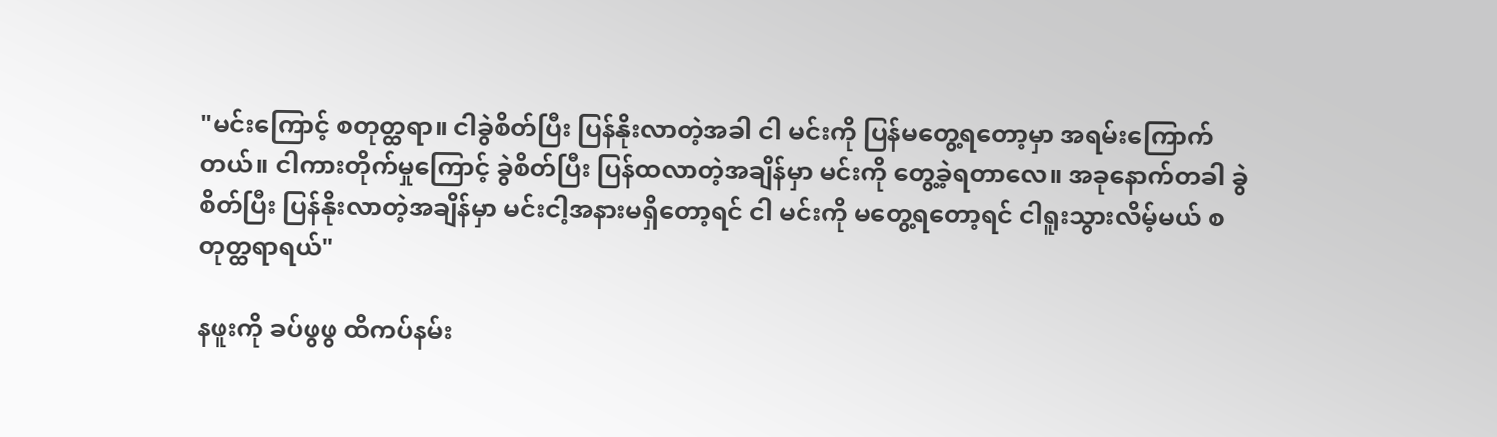"မင်းကြောင့် စတုတ္ထရာ။ ငါခွဲစိတ်ပြီး ပြန်နိုးလာတဲ့အခါ ငါ မင်းကို ပြန်မတွေ့ရတော့မှာ အရမ်းကြောက်တယ်။ ငါကားတိုက်မှုကြောင့် ခွဲစိတ်ပြီး ပြန်ထလာတဲ့အချိန်မှာ မင်းကို တွေ့ခဲ့ရတာလေ။ အခုနောက်တခါ ခွဲစိတ်ပြီး ပြန်နိုးလာတဲ့အချိန်မှာ မင်းငါ့အနားမရှိတော့ရင် ငါ မင်းကို မတွေ့ရတော့ရင် ငါရူးသွားလိမ့်မယ် စတုတ္ထရာရယ်"

နဖူးကို ခပ်ဖွဖွ ထိကပ်နမ်း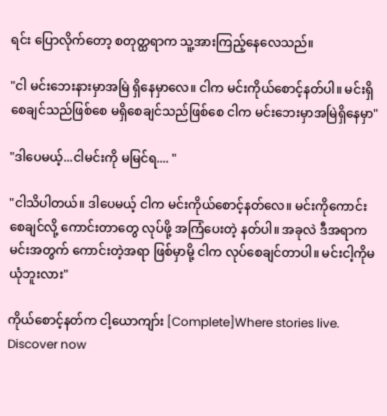ရင်း ပြောလိုက်တော့ စတုတ္ထရာက သူ့အားကြည့်နေလေသည်။

"ငါ မင်းဘေးနားမှာအမြဲ ရှိနေမှာလေ။ ငါက မင်းကိုယ်စောင့်နတ်ပါ။ မင်းရှိစေချင်သည်ဖြစ်စေ မရှိစေချင်သည်ဖြစ်စေ ငါက မင်းဘေးမှာအမြဲရှိနေမှာ"

"ဒါပေမယ့်...ငါမင်းကို မမြင်ရ.... "

"ငါသိပါတယ်။ ဒါပေမယ့် ငါက မင်းကိုယ်စောင့်နတ်လေ။ မင်းကိုကောင်းစေချင်လို့ ကောင်းတာတွေ လုပ်ဖို့ အကြံပေးတဲ့ နတ်ပါ။ အခုလဲ ဒီအရာက မင်းအတွက် ကောင်းတဲ့အရာ ဖြစ်မှာမို့ ငါက လုပ်စေချင်တာပါ။ မင်းငါ့ကိုမယုံဘူးလား"

ကိုယ်စောင့်နတ်က ငါ့ယောကျာ်း [Complete]Where stories live. Discover now